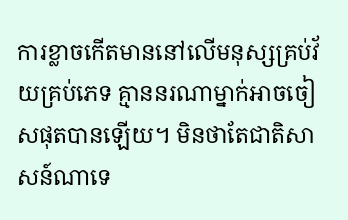ការខ្លាចកើតមាននៅលើមនុស្សគ្រប់វ័យគ្រប់ភេទ គ្មាននរណាម្នាក់អាចចៀសផុតបានឡើយ។ មិនថាតែជាតិសាសន៍ណាទេ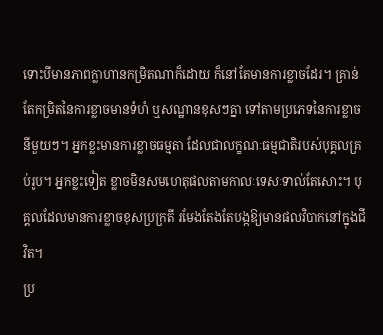ទោះបីមានភាពក្លាហានកម្រិតណាក៏ដោយ ក៏នៅតែមានការខ្លាចដែរ។ គ្រាន់តែកម្រិតនៃការខ្លាចមានទំហំ ឬសណ្ឋានខុសៗគ្នា ទៅតាមប្រភេទនៃការខ្លាចនីមួយៗ។ អ្នកខ្លះមានការខ្លាចធម្មតា ដែលជាលក្ខណៈធម្មជាតិរបស់បុគ្គលគ្រប់រូប។ អ្នកខ្លះទៀត ខ្លាចមិនសមហេតុផលតាមកាលៈទេសៈទាល់តែសោះ។ បុគ្គលដែលមានការខ្លាចខុសប្រក្រតី រមែងតែងតែបង្កឱ្យមានផលវិបាកនៅក្នុងជីវិត។
ប្រ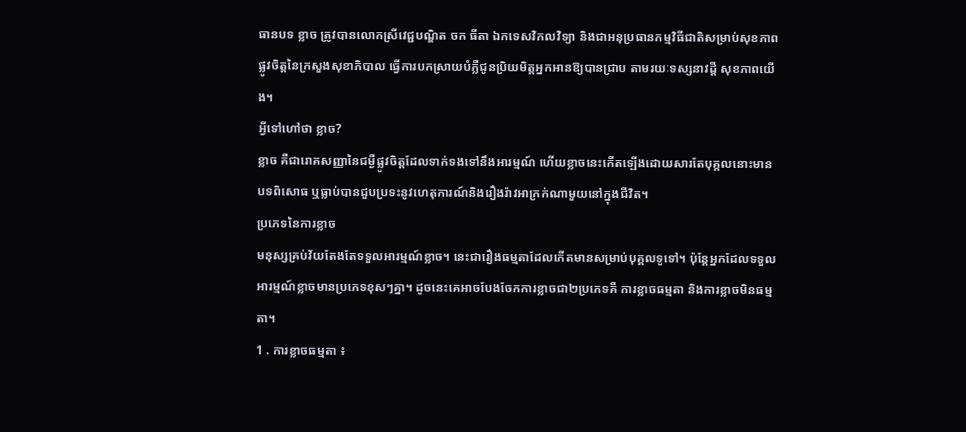ធានបទ ខ្លាច ត្រូវបានលោកស្រីវេជ្ជបណ្ឌិត ចក ធីតា ឯកទេសវិកលវិទ្យា និងជាអនុប្រធានកម្មវិធីជាតិសម្រាប់សុខភាពផ្លូវចិត្ដនៃក្រសួងសុខាភិបាល ធ្វើការបកស្រាយបំភ្លឺជូនប្រិយមិត្ដអ្នកអានឱ្យបានជ្រាប តាមរយៈទស្សនាវដ្ដី សុខភាពយើង។
អ្វីទៅហៅថា ខ្លាច?
ខ្លាច គឺជារោគសញ្ញានៃជម្ងឺផ្លូវចិត្ដដែលទាក់ទងទៅនឹងអារម្មណ៍ ហើយខ្លាចនេះកើតឡើងដោយសារតែបុគ្គលនោះមានបទពិសោធ ឬធ្លាប់បានជួបប្រទះនូវហេតុការណ៍និងរឿងរ៉ាវអាក្រក់ណាមួយនៅក្នុងជីវិត។
ប្រភេទនៃការខ្លាច
មនុស្សគ្រប់វ័យតែងតែទទួលអារម្មណ៍ខ្លាច។ នេះជារឿងធម្មតាដែលកើតមានសម្រាប់បុគ្គលទូទៅ។ ប៉ុន្ដែអ្នកដែលទទួល អារម្មណ៍ខ្លាចមានប្រភេទខុសៗគ្នា។ ដូចនេះគេអាចបែងចែកការខ្លាចជា២ប្រភេទគឺ ការខ្លាចធម្មតា និងការខ្លាចមិនធម្មតា។
1 . ការខ្លាចធម្មតា ៖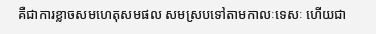គឺជាការខ្លាចសមហេតុសមផល សមស្របទៅតាមកាលៈទេសៈ ហើយជា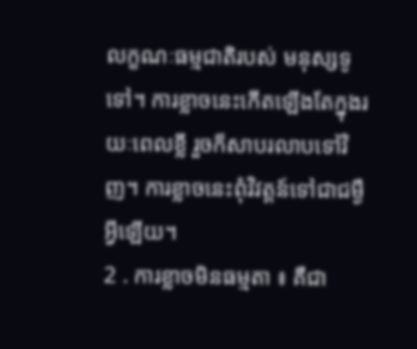លក្ខណៈធម្មជាតិរបស់ មនុស្សទូទៅ។ ការខ្លាចនេះកើតឡើងតែក្នុងរយៈពេលខ្លី រួចក៏សាបរលាបទៅវិញ។ ការខ្លាចនេះពុំវិវត្ដន៍ទៅជាជម្ងឺអ្វីឡើយ។
2 . ការខ្លាចមិនធម្មតា ៖ គឺជា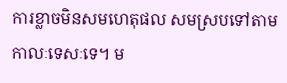ការខ្លាចមិនសមហេតុផល សមស្របទៅតាមកាលៈទេសៈទេ។ ម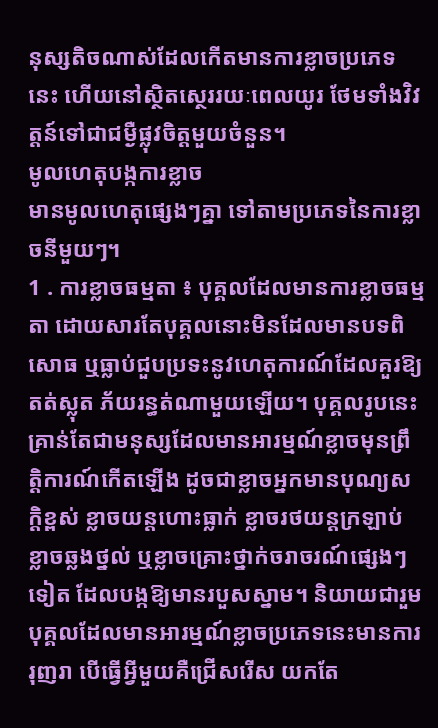នុស្សតិចណាស់ដែលកើតមានការខ្លាចប្រភេទនេះ ហើយនៅស្ថិតស្ថេររយៈពេលយូរ ថែមទាំងវិវត្ដន៍ទៅជាជម្ងឺផ្លុវចិត្ដមួយចំនួន។
មូលហេតុបង្កការខ្លាច
មានមូលហេតុផ្សេងៗគ្នា ទៅតាមប្រភេទនៃការខ្លាចនីមួយៗ។
1 . ការខ្លាចធម្មតា ៖ បុគ្គលដែលមានការខ្លាចធម្មតា ដោយសារតែបុគ្គលនោះមិនដែលមានបទពិសោធ ឬធ្លាប់ជួបប្រទះនូវហេតុការណ៍ដែលគួរឱ្យតត់ស្លុត ភ័យរន្ធត់ណាមួយឡើយ។ បុគ្គលរូបនេះគ្រាន់តែជាមនុស្សដែលមានអារម្មណ៍ខ្លាចមុនព្រឹត្ដិការណ៍កើតឡើង ដូចជាខ្លាចអ្នកមានបុណ្យសក្ដិខ្ពស់ ខ្លាចយន្ដហោះធ្លាក់ ខ្លាចរថយន្ដក្រឡាប់ ខ្លាចឆ្លងថ្នល់ ឬខ្លាចគ្រោះថ្នាក់ចរាចរណ៍ផ្សេងៗទៀត ដែលបង្កឱ្យមានរបួសស្នាម។ និយាយជារួមបុគ្គលដែលមានអារម្មណ៍ខ្លាចប្រភេទនេះមានការរុញរា បើធ្វើអ្វីមួយគឺជ្រើសរើស យកតែ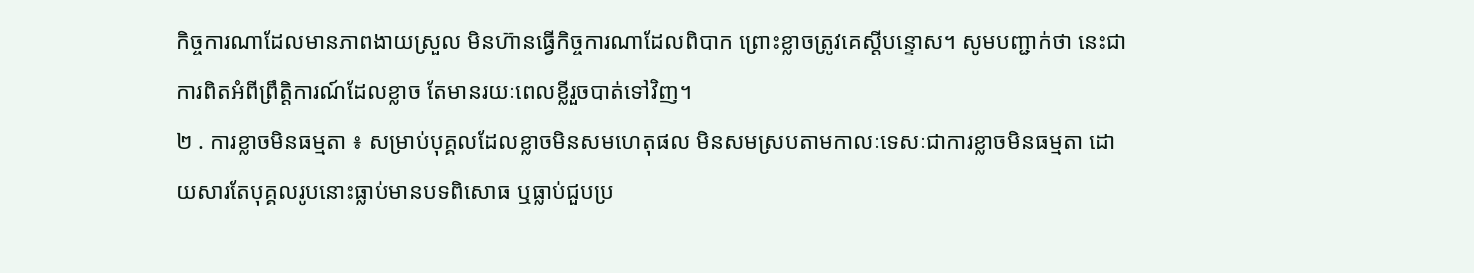កិច្ចការណាដែលមានភាពងាយស្រួល មិនហ៊ានធ្វើកិច្ចការណាដែលពិបាក ព្រោះខ្លាចត្រូវគេស្ដីបន្ទោស។ សូមបញ្ជាក់ថា នេះជាការពិតអំពីព្រឹត្ដិការណ៍ដែលខ្លាច តែមានរយៈពេលខ្លីរួចបាត់ទៅវិញ។
២ . ការខ្លាចមិនធម្មតា ៖ សម្រាប់បុគ្គលដែលខ្លាចមិនសមហេតុផល មិនសមស្របតាមកាលៈទេសៈជាការខ្លាចមិនធម្មតា ដោយសារតែបុគ្គលរូបនោះធ្លាប់មានបទពិសោធ ឬធ្លាប់ជួបប្រ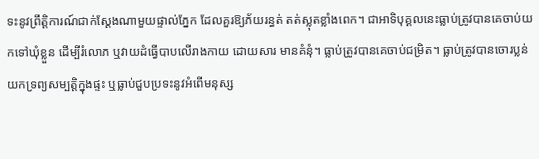ទះនូវព្រឹត្ដិការណ៍ជាក់ស្ដែងណាមួយផ្ទាល់ភ្នែក ដែលគួរឱ្យភ័យរន្ធត់ តត់ស្លុតខ្លាំងពេក។ ជាអាទិបុគ្គលនេះធ្លាប់ត្រូវបានគេចាប់យកទៅឃុំខ្លួន ដើម្បីរំលោភ ឬវាយដំធ្វើបាបលើរាងកាយ ដោយសារ មានគំនុំ។ ធ្លាប់ត្រូវបានគេចាប់ជម្រិត។ ធ្លាប់ត្រូវបានចោរប្លន់យកទ្រព្យសម្បត្ដិក្នុងផ្ទះ ឬធ្លាប់ជួបប្រទះនូវអំពើមនុស្ស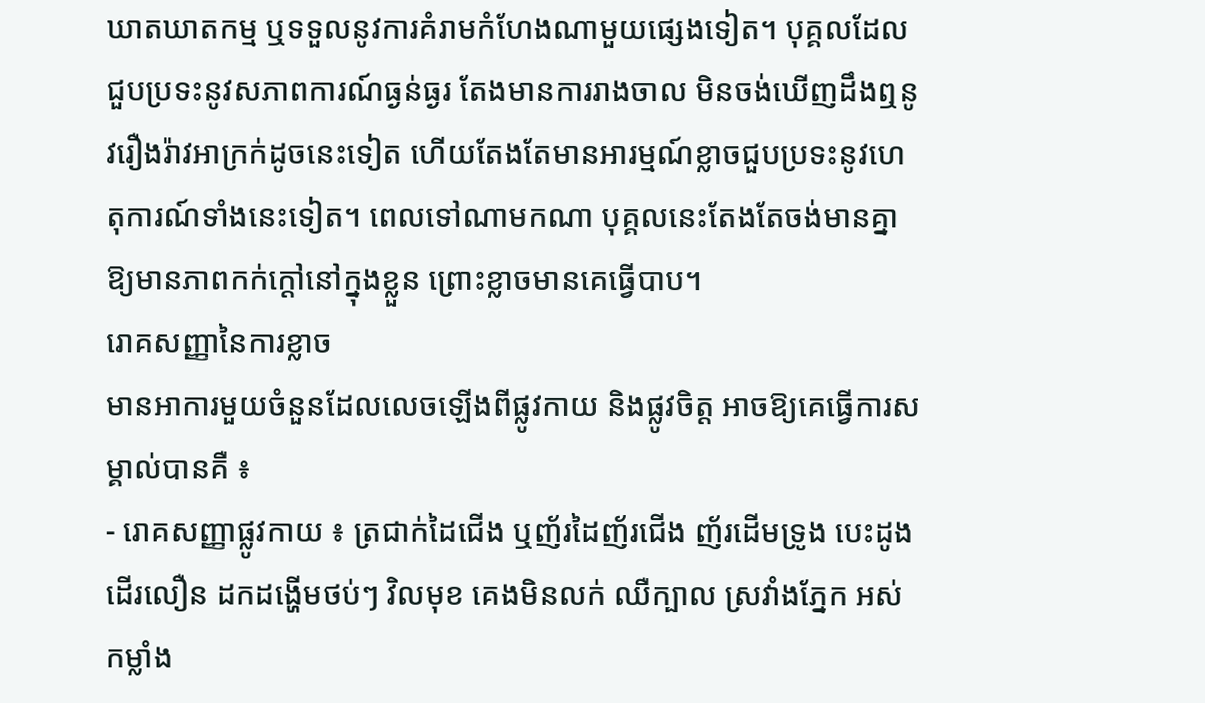ឃាតឃាតកម្ម ឬទទួលនូវការគំរាមកំហែងណាមួយផ្សេងទៀត។ បុគ្គលដែលជួបប្រទះនូវសភាពការណ៍ធ្ងន់ធ្ងរ តែងមានការរាងចាល មិនចង់ឃើញដឹងឮនូវរឿងរ៉ាវអាក្រក់ដូចនេះទៀត ហើយតែងតែមានអារម្មណ៍ខ្លាចជួបប្រទះនូវហេតុការណ៍ទាំងនេះទៀត។ ពេលទៅណាមកណា បុគ្គលនេះតែងតែចង់មានគ្នាឱ្យមានភាពកក់ក្ដៅនៅក្នុងខ្លួន ព្រោះខ្លាចមានគេធ្វើបាប។
រោគសញ្ញានៃការខ្លាច
មានអាការមួយចំនួនដែលលេចឡើងពីផ្លូវកាយ និងផ្លូវចិត្ដ អាចឱ្យគេធ្វើការសម្គាល់បានគឺ ៖
- រោគសញ្ញាផ្លូវកាយ ៖ ត្រជាក់ដៃជើង ឬញ័រដៃញ័រជើង ញ័រដើមទ្រូង បេះដូងដើរលឿន ដកដង្ហើមថប់ៗ វិលមុខ គេងមិនលក់ ឈឺក្បាល ស្រវាំងភ្នែក អស់កម្លាំង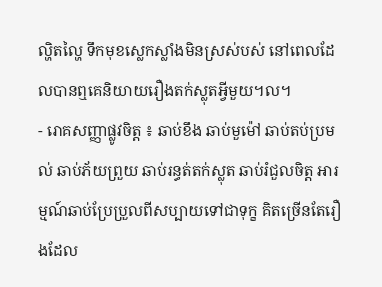ល្ហិតល្ហៃ ទឹកមុខស្លេកស្លាំងមិនស្រស់បស់ នៅពេលដែលបានឮគេនិយាយរឿងតក់ស្លុតអ្វីមួយ។ល។
- រោគសញ្ញាផ្លូវចិត្ដ ៖ ឆាប់ខឹង ឆាប់មួម៉ៅ ឆាប់តប់ប្រមល់ ឆាប់ភ័យព្រួយ ឆាប់រន្ធត់តក់ស្លុត ឆាប់រំជួលចិត្ដ អារម្មណ៍ឆាប់ប្រែប្រួលពីសប្បាយទៅជាទុក្ខ គិតច្រើនតែរឿងដែល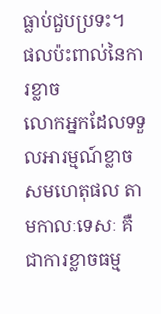ធ្លាប់ជួបប្រទះ។
ផលប៉ះពាល់នៃការខ្លាច
លោកអ្នកដែលទទួលអារម្មណ៍ខ្លាចសមហេតុផល តាមកាលៈទេសៈ គឺជាការខ្លាចធម្ម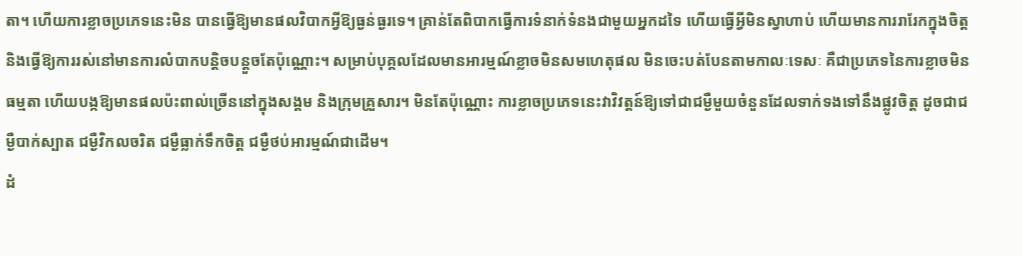តា។ ហើយការខ្លាចប្រភេទនេះមិន បានធ្វើឱ្យមានផលវិបាកអ្វីឱ្យធ្ងន់ធ្ងរទេ។ គ្រាន់តែពិបាកធ្វើការទំនាក់ទំនងជាមួយអ្នកដទៃ ហើយធ្វើអ្វីមិនស្វាហាប់ ហើយមានការរារែកក្នុងចិត្ដ និងធ្វើឱ្យការរស់នៅមានការលំបាកបន្ដិចបន្ដួចតែប៉ុណ្ណោះ។ សម្រាប់បុគ្គលដែលមានអារម្មណ៍ខ្លាចមិនសមហេតុផល មិនចេះបត់បែនតាមកាលៈទេសៈ គឺជាប្រភេទនៃការខ្លាចមិនធម្មតា ហើយបង្កឱ្យមានផលប៉ះពាល់ច្រើននៅក្នុងសង្គម និងក្រុមគ្រួសារ។ មិនតែប៉ុណ្ណោះ ការខ្លាចប្រភេទនេះវាវិវត្ដន៍ឱ្យទៅជាជម្ងឺមួយចំនួនដែលទាក់ទងទៅនឹងផ្លូវចិត្ដ ដូចជាជម្ងឺបាក់ស្បាត ជម្ងឺវិកលចរិត ជម្ងឺធ្លាក់ទឹកចិត្ដ ជម្ងឺថប់អារម្មណ៍ជាដើម។
ដំ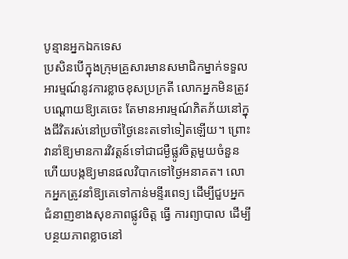បូន្មានអ្នកឯកទេស
ប្រសិនបើក្នុងក្រុមគ្រួសារមានសមាជិកម្នាក់ទទួលអារម្មណ៍នូវការខ្លាចខុសប្រក្រតី លោកអ្នកមិនត្រូវបណ្ដោយឱ្យគេចេះ តែមានអារម្មណ៍ភិតភ័យនៅក្នុងជីវិតរស់នៅប្រចាំថ្ងៃនេះតទៅទៀតឡើយ។ ព្រោះវានាំឱ្យមានការវិវត្ដន៍ទៅជាជម្ងឺផ្លូវចិត្ដមួយចំនួន ហើយបង្កឱ្យមានផលវិបាកទៅថ្ងៃអនាគត។ លោកអ្នកត្រូវនាំឱ្យគេទៅកាន់មន្ទីរពេទ្យ ដើម្បីជួបអ្នកជំនាញខាងសុខភាពផ្លូវចិត្ដ ធ្វើ ការព្យាបាល ដើម្បីបន្ថយភាពខ្លាចនៅ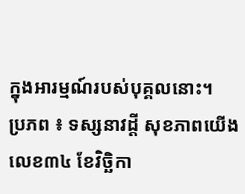ក្នុងអារម្មណ៍របស់បុគ្គលនោះ។
ប្រភព ៖ ទស្សនាវដ្តី សុខភាពយើង លេខ៣៤ ខែវិច្ឆិកា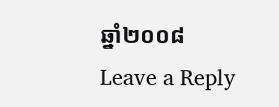ឆ្នាំ២០០៨
Leave a Reply